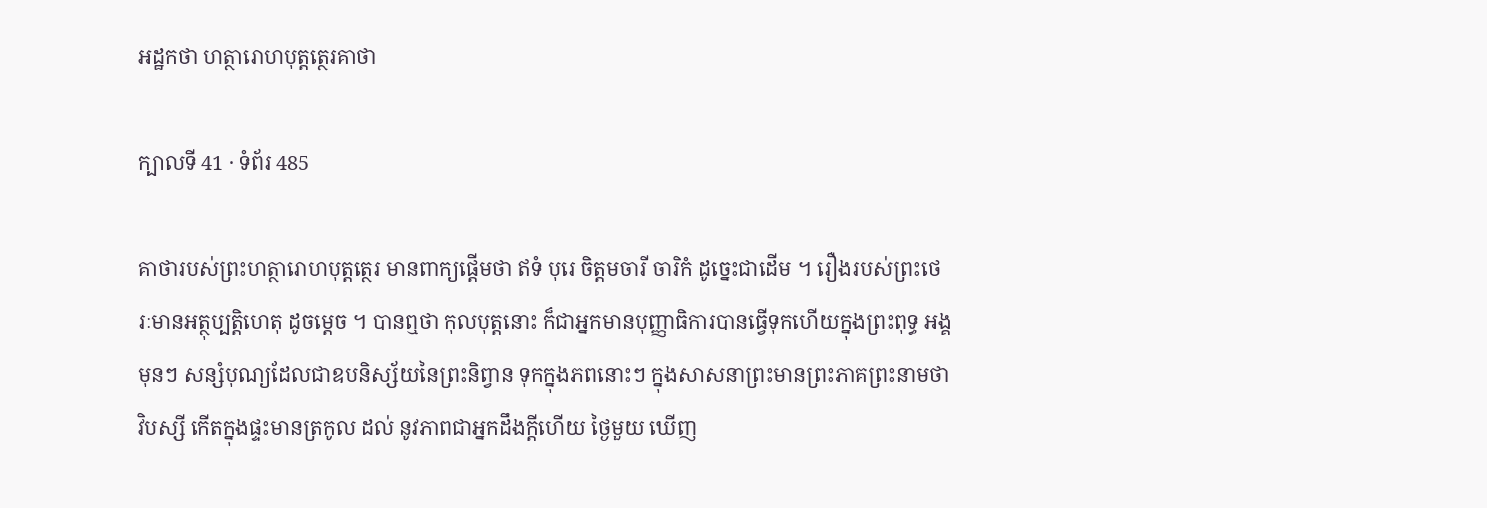អដ្ឋកថា ហត្ថារោហបុត្តត្ថេរគាថា

ក្បាលទី 41 · ទំព័រ 485

គាថារបស់ព្រះហត្ថារោហបុត្តត្ថេរ មានពាក្យផ្តើមថា ឥទំ បុរេ ចិត្តមចារី ចារិកំ ដូច្នេះជាដើម ។ រឿងរបស់ព្រះថេរៈមានអត្ថុប្បត្តិហេតុ ដូចម្តេច ។ បានឮថា កុលបុត្តនោះ ក៏ជាអ្នកមានបុញ្ញាធិការបានធ្វើទុកហើយក្នុងព្រះពុទ្ធ អង្គមុនៗ សន្សំបុណ្យដែលជាឧបនិស្ស័យនៃព្រះនិព្វាន ទុកក្នុងភពនោះៗ ក្នុងសាសនាព្រះមានព្រះភាគព្រះនាមថាវិបស្សី កើតក្នុងផ្ទះមានត្រកូល ដល់ នូវភាពជាអ្នកដឹងក្តីហើយ ថ្ងៃមួយ ឃើញ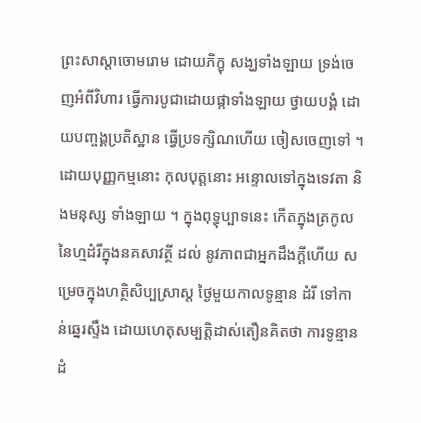ព្រះសាស្តាចោមរោម ដោយភិក្ខុ សង្ឃទាំងឡាយ ទ្រង់ចេញអំពីវិហារ ធ្វើការបូជាដោយផ្កាទាំងឡាយ ថ្វាយបង្គំ ដោយបញ្ចង្គប្រតិស្ឋាន ធ្វើប្រទក្សិណហើយ ចៀសចេញទៅ ។ ដោយបុញ្ញកម្មនោះ កុលបុត្តនោះ អន្ទោលទៅក្នុងទេវតា និងមនុស្ស ទាំងឡាយ ។ ក្នុងពុទ្ធុប្បាទនេះ កើតក្នុងត្រកូលនៃហ្មដំរីក្នុងនគសាវត្ថី ដល់ នូវភាពជាអ្នកដឹងក្តីហើយ សម្រេចក្នុងហត្ថិសិប្បស្រាស្ត ថ្ងៃមួយកាលទូន្មាន ដំរី ទៅកាន់ឆ្នេរស្ទឹង ដោយហេតុសម្បត្តិដាស់តឿនគិតថា ការទូន្មានដំ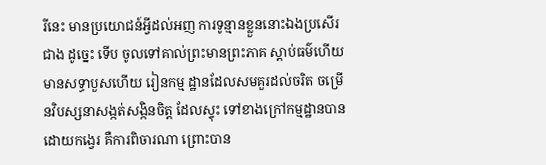រីនេះ មានប្រយោជន៍អ្វីដល់អញ ការទូន្មានខ្លួននោះឯងប្រសើរជាង ដូច្នេះ ទើប ចូលទៅគាល់ព្រះមានព្រះភាគ ស្តាប់ធម៌ហើយ មានសទ្ធាបួសហើយ រៀនកម្ម ដ្ឋានដែលសមគួរដល់ចរិត ចម្រើនវិបស្សនាសង្កត់សង្កិនចិត្ត ដែលស្ទុះ ទៅខាងក្រៅកម្មដ្ឋានបានដោយកង្វេរ គឺការពិចារណា ព្រោះបាន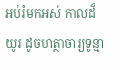អប់រំមកអស់ កាលដ៏យូរ ដូចហត្ថាចារ្យទូន្មា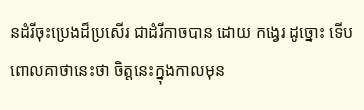នដំរីចុះប្រេងដ៏ប្រសើរ ជាដំរីកាចបាន ដោយ កង្វេរ ដូច្នោះ ទើបពោលគាថានេះថា ចិត្តនេះក្នុងកាលមុន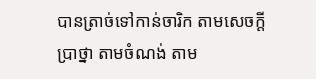បានត្រាច់ទៅកាន់ចារិក តាមសេចក្តីប្រាថ្នា តាមចំណង់ តាម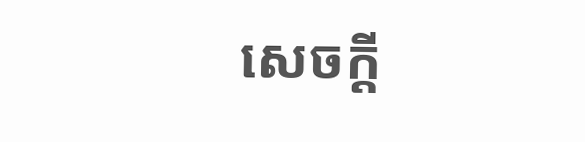សេចក្តី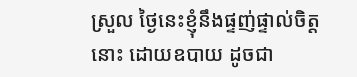ស្រួល ថ្ងៃនេះខ្ញុំនឹងផ្ទញ់ផ្ទាល់ចិត្តនោះ ដោយឧបាយ ដូចជា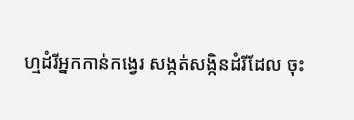ហ្មដំរីអ្នកកាន់កង្វេរ សង្កត់សង្កិនដំរីដែល ចុះ